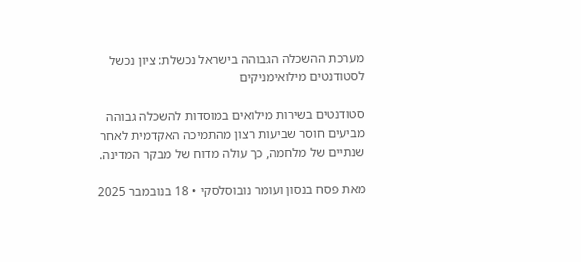מערכת ההשכלה הגבוהה בישראל נכשלת: ציון נכשל לסטודנטים מילואימניקים

סטודנטים בשירות מילואים במוסדות להשכלה גבוהה מביעים חוסר שביעות רצון מהתמיכה האקדמית לאחר שנתיים של מלחמה, כך עולה מדוח של מבקר המדינה.

מאת פסח בנסון ועומר נובוסלסקי • 18 בנובמבר 2025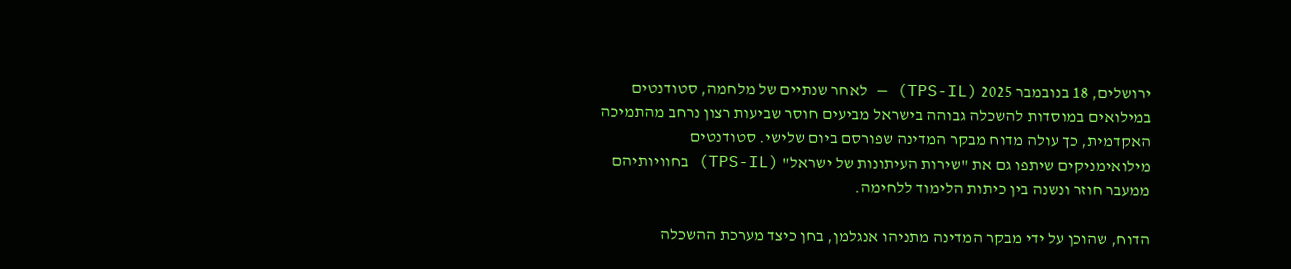ירושלים, 18 בנובמבר 2025 (TPS-IL) — לאחר שנתיים של מלחמה, סטודנטים במילואים במוסדות להשכלה גבוהה בישראל מביעים חוסר שביעות רצון נרחב מהתמיכה האקדמית, כך עולה מדוח מבקר המדינה שפורסם ביום שלישי. סטודנטים מילואימניקים שיתפו גם את "שירות העיתונות של ישראל" (TPS-IL) בחוויותיהם ממעבר חוזר ונשנה בין כיתות הלימוד ללחימה.

הדוח, שהוכן על ידי מבקר המדינה מתניהו אנגלמן, בחן כיצד מערכת ההשכלה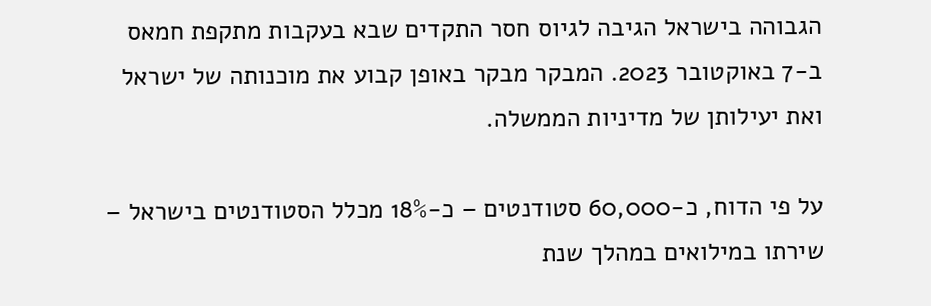הגבוהה בישראל הגיבה לגיוס חסר התקדים שבא בעקבות מתקפת חמאס ב-7 באוקטובר 2023. המבקר מבקר באופן קבוע את מוכנותה של ישראל ואת יעילותן של מדיניות הממשלה.

על פי הדוח, כ-60,000 סטודנטים – כ-18% מכלל הסטודנטים בישראל – שירתו במילואים במהלך שנת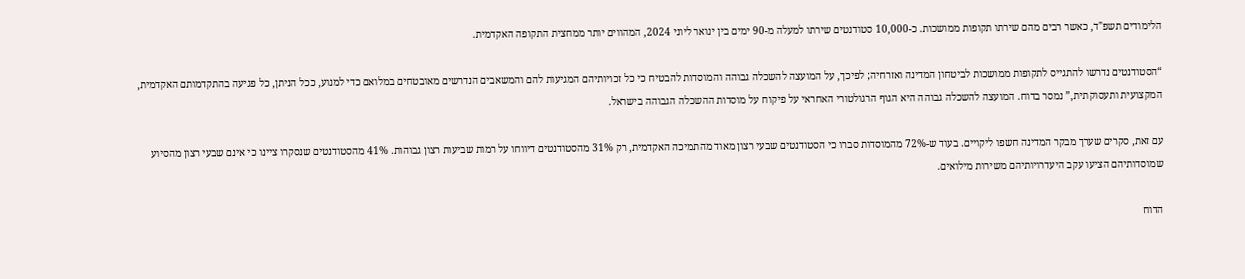הלימודים תשפ"ד, כאשר רבים מהם שירתו תקופות ממושכות. כ-10,000 סטודנטים שירתו למעלה מ-90 ימים בין ינואר ליוני 2024, המהווים יותר ממחצית התקופה האקדמית.

“הסטודנטים נדרשו להתגייס לתקופות ממושכות לביטחון המדינה ואזרחיה; לפיכך, על המועצה להשכלה גבוהה והמוסדות להבטיח כי כל זכויותיהם המגיעות להם והמשאבים הנדרשים מאובטחים במלואם כדי למנוע, ככל הניתן, כל פגיעה בהתקדמותם האקדמית, המקצועית ותעסוקתית,” נמסר בדוח. המועצה להשכלה גבוהה היא הגוף הרגולטורי האחראי על פיקוח על מוסדות ההשכלה הגבוהה בישראל.

עם זאת, סקרים שערך מבקר המדינה חשפו ליקויים. בעוד ש-72% מהמוסדות סברו כי הסטודנטים שבעי רצון מאוד מהתמיכה האקדמית, רק 31% מהסטודנטים דיווחו על רמות שביעות רצון גבוהות. 41% מהסטודנטים שנסקרו ציינו כי אינם שבעי רצון מהסיוע שמוסדותיהם הציעו עקב היעדרויותיהם משירות מילואים.

הדוח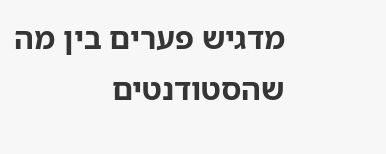מדגיש פערים בין מה שהסטודנטים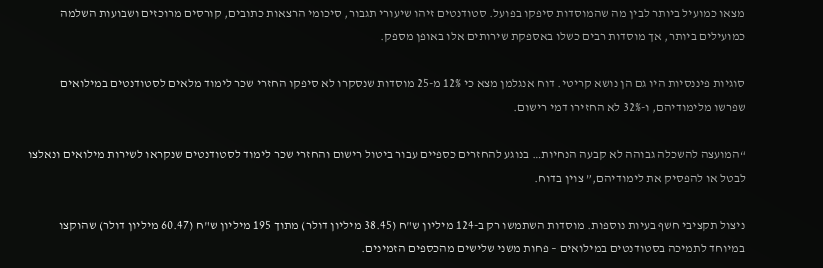מצאו כמועיל ביותר לבין מה שהמוסדות סיפקו בפועל. סטודנטים זיהו שיעורי תגבור, סיכומי הרצאות כתובים, קורסים מרוכזים ושבועות השלמה כמועילים ביותר, אך מוסדות רבים כשלו באספקת שירותים אלו באופן מספק.

סוגיות פיננסיות היו גם הן נושא קריטי. דוח אנגלמן מצא כי 12% מ-25 מוסדות שנסקרו לא סיפקו החזרי שכר לימוד מלאים לסטודנטים במילואים שפרשו מלימודיהם, ו-32% לא החזירו דמי רישום.

“המועצה להשכלה גבוהה לא קבעה הנחיות… בנוגע להחזרים כספיים עבור ביטול רישום והחזרי שכר לימוד לסטודנטים שנקראו לשירות מילואים ונאלצו לבטל או להפסיק את לימודיהם,” צוין בדוח.

ניצול תקציבי חשף בעיות נוספות. מוסדות השתמשו רק ב-124 מיליון ש"ח (38.45 מיליון דולר) מתוך 195 מיליון ש"ח (60.47 מיליון דולר) שהוקצו במיוחד לתמיכה בסטודנטים במילואים – פחות משני שלישים מהכספים הזמינים.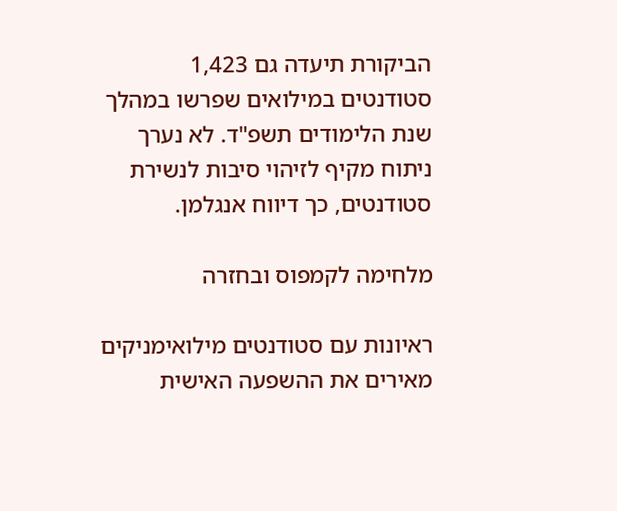הביקורת תיעדה גם 1,423 סטודנטים במילואים שפרשו במהלך שנת הלימודים תשפ"ד. לא נערך ניתוח מקיף לזיהוי סיבות לנשירת סטודנטים, כך דיווח אנגלמן.

מלחימה לקמפוס ובחזרה

ראיונות עם סטודנטים מילואימניקים מאירים את ההשפעה האישית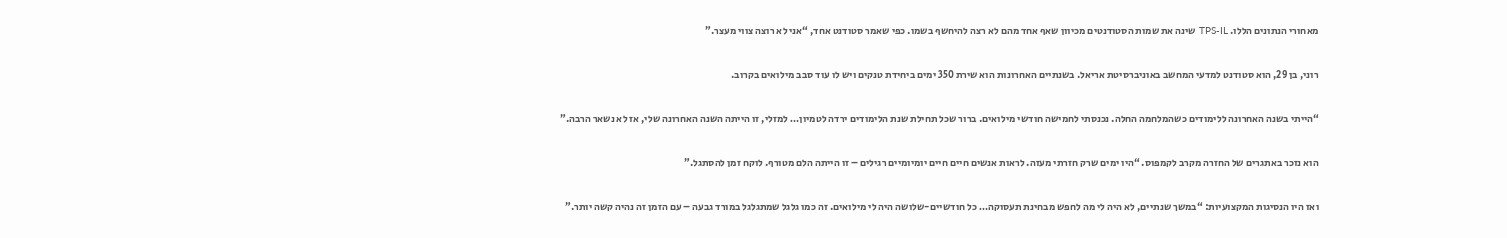מאחורי הנתונים הללו. TPS-IL שינה את שמות הסטודנטים מכיוון שאף אחד מהם לא רצה להיחשף בשמו. כפי שאמר סטודנט אחד, “אני לא רוצה צווי מעצר.”

רוני, בן 29, הוא סטודנט למדעי המחשב באוניברסיטת אריאל. בשנתיים האחרונות הוא שירת 350 ימים ביחידת טנקים ויש לו עוד סבב מילואים בקרוב.

“הייתי בשנה האחרונה ללימודים כשהמלחמה החלה. נכנסתי לחמישה חודשי מילואים. ברור שכל תחילת שנת הלימודים ירדה לטמיון… למזלי, זו הייתה השנה האחרונה שלי, אז לא נשאר הרבה.”

הוא נזכר באתגרים של החזרה מקרב לקמפוס. “היו ימים שרק חזרתי מעזה. לראות אנשים חיים חיים יומיומיים רגילים – זו הייתה הלם מטורף. לוקח זמן להסתגל.”

ואז היו הנסיגות המקצועיות: “במשך שנתיים, לא היה לי מה לחפש מבחינת תעסוקה… כל חודשיים-שלושה היה לי מילואים. זה כמו גלגל שמתגלגל במורד גבעה – עם הזמן זה נהיה קשה יותר.”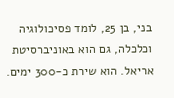בני, בן 25, לומד פסיכולוגיה וכלכלה, גם הוא באוניברסיטת אריאל. הוא שירת כ-300 ימים.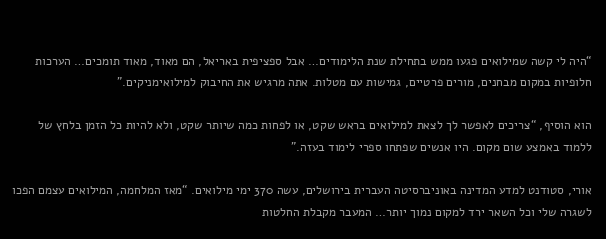“היה לי קשה שמילואים פגעו ממש בתחילת שנת הלימודים… אבל ספציפית באריאל, הם מאוד, מאוד תומכים… הערכות חלופיות במקום מבחנים, מורים פרטיים, גמישות עם מטלות. אתה מרגיש את החיבוק למילואימניקים.”

הוא הוסיף, “צריכים לאפשר לך לצאת למילואים בראש שקט, או לפחות כמה שיותר שקט, ולא להיות כל הזמן בלחץ של ללמוד באמצע שום מקום. היו אנשים שפתחו ספרי לימוד בעזה.”

אורי, סטודנט למדע המדינה באוניברסיטה העברית בירושלים, עשה 370 ימי מילואים. “מאז המלחמה, המילואים עצמם הפכו לשגרה שלי וכל השאר ירד למקום נמוך יותר… המעבר מקבלת החלטות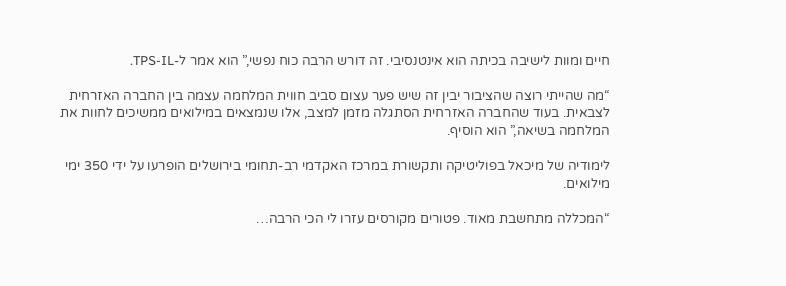חיים ומוות לישיבה בכיתה הוא אינטנסיבי. זה דורש הרבה כוח נפשי,” הוא אמר ל-TPS-IL.

“מה שהייתי רוצה שהציבור יבין זה שיש פער עצום סביב חווית המלחמה עצמה בין החברה האזרחית לצבאית. בעוד שהחברה האזרחית הסתגלה מזמן למצב, אלו שנמצאים במילואים ממשיכים לחוות את המלחמה בשיאה,” הוא הוסיף.

לימודיה של מיכאל בפוליטיקה ותקשורת במרכז האקדמי רב-תחומי בירושלים הופרעו על ידי 350 ימי מילואים.

“המכללה מתחשבת מאוד. פטורים מקורסים עזרו לי הכי הרבה…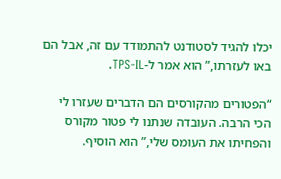יכלו להגיד לסטודנט להתמודד עם זה, אבל הם באו לעזרתו,” הוא אמר ל-TPS-IL.

“הפטורים מהקורסים הם הדברים שעזרו לי הכי הרבה. העובדה שנתנו לי פטור מקורס והפחיתו את העומס שלי,” הוא הוסיף.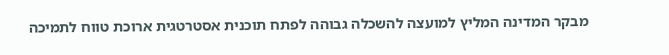מבקר המדינה המליץ למועצה להשכלה גבוהה לפתח תוכנית אסטרטגית ארוכת טווח לתמיכה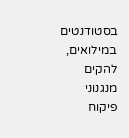בסטודנטים במילואים, להקים מנגנוני פיקוח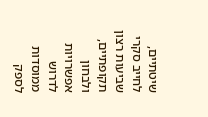שיטתיים, לחייב סקרי שביעות רצון תקופתיים, ולבחון אפשרויות לדרוש ממוסדות לספק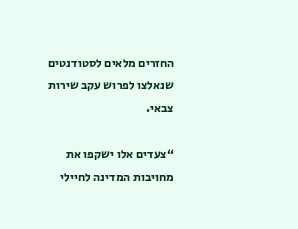החזרים מלאים לסטודנטים שנאלצו לפרוש עקב שירות צבאי.

“צעדים אלו ישקפו את מחויבות המדינה לחיילי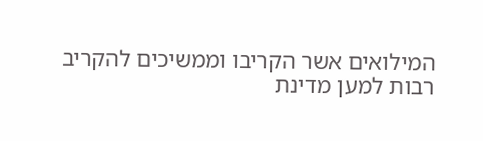המילואים אשר הקריבו וממשיכים להקריב רבות למען מדינת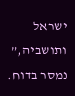ישראל ותושביה,” נמסר בדוח.